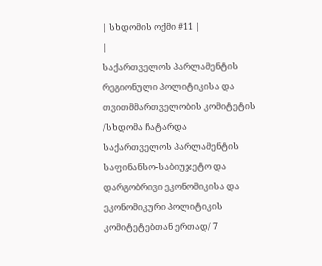| სხდომის ოქმი #11 |
|
საქართველოს პარლამენტის რეგიონული პოლიტიკისა და თვითმმართველობის კომიტეტის
/სხდომა ჩატარდა საქართველოს პარლამენტის საფინანსო-საბიუჯეტო და დარგობრივი ეკონომიკისა და ეკონომიკური პოლიტიკის კომიტეტებთან ერთად/ 7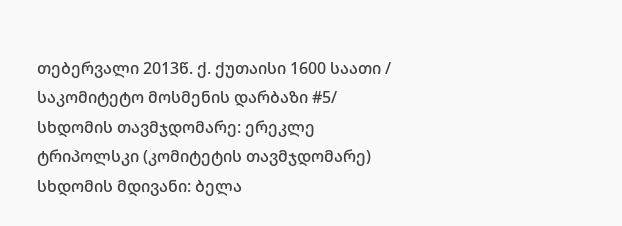თებერვალი 2013წ. ქ. ქუთაისი 1600 საათი / საკომიტეტო მოსმენის დარბაზი #5/
სხდომის თავმჯდომარე: ერეკლე ტრიპოლსკი (კომიტეტის თავმჯდომარე)
სხდომის მდივანი: ბელა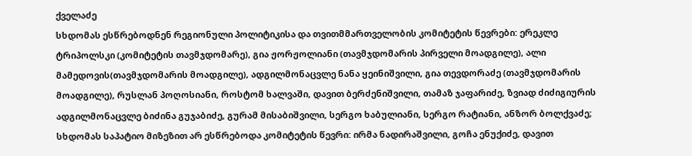ქველაძე
სხდომას ესწრებოდნენ რეგიონული პოლიტიკისა და თვითმმართველობის კომიტეტის წევრები: ერეკლე ტრიპოლსკი (კომიტეტის თავმჯდომარე), გია ჟორჟოლიანი (თავმჯდომარის პირველი მოადგილე), ალი მამედოვის(თავმჯდომარის მოადგილე), ადგილმონაცვლე ნანა ყეინიშვილი, გია თევდორაძე (თავმჯდომარის მოადგილე), რუსლან პოღოსიანი, როსტომ ხალვაში, დავით ბერძენიშვილი, თამაზ ჯაფარიძე, ზვიად ძიძიგიურის ადგილმონაცვლე ბიძინა გუჯაბიძე, გურამ მისაბიშვილი, სერგო ხაბულიანი, სერგო რატიანი, ანზორ ბოლქვაძე;
სხდომას საპატიო მიზეზით არ ესწრებოდა კომიტეტის წევრი: ირმა ნადირაშვილი, გოჩა ენუქიძე, დავით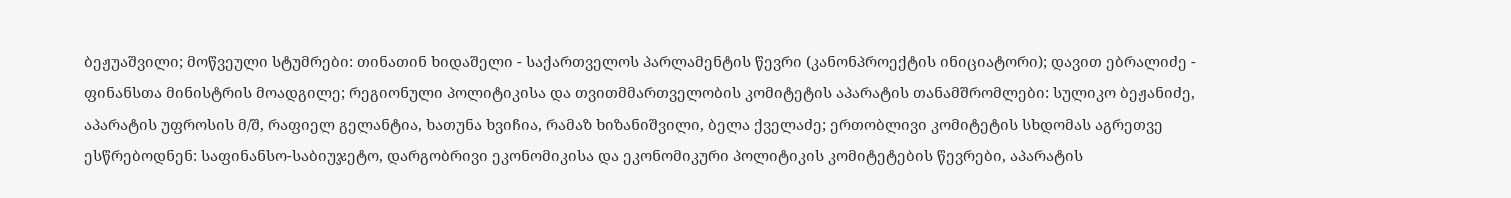ბეჟუაშვილი; მოწვეული სტუმრები: თინათინ ხიდაშელი - საქართველოს პარლამენტის წევრი (კანონპროექტის ინიციატორი); დავით ებრალიძე - ფინანსთა მინისტრის მოადგილე; რეგიონული პოლიტიკისა და თვითმმართველობის კომიტეტის აპარატის თანამშრომლები: სულიკო ბეჟანიძე, აპარატის უფროსის მ/შ, რაფიელ გელანტია, ხათუნა ხვიჩია, რამაზ ხიზანიშვილი, ბელა ქველაძე; ერთობლივი კომიტეტის სხდომას აგრეთვე ესწრებოდნენ: საფინანსო-საბიუჯეტო, დარგობრივი ეკონომიკისა და ეკონომიკური პოლიტიკის კომიტეტების წევრები, აპარატის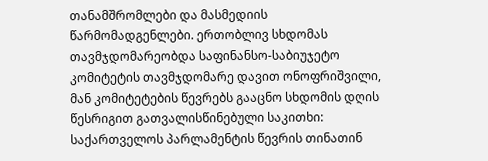თანამშრომლები და მასმედიის წარმომადგენლები. ერთობლივ სხდომას თავმჯდომარეობდა საფინანსო-საბიუჯეტო კომიტეტის თავმჯდომარე დავით ონოფრიშვილი, მან კომიტეტების წევრებს გააცნო სხდომის დღის წესრიგით გათვალისწინებული საკითხი: საქართველოს პარლამენტის წევრის თინათინ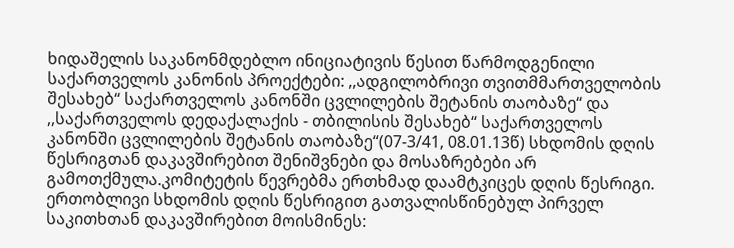ხიდაშელის საკანონმდებლო ინიციატივის წესით წარმოდგენილი საქართველოს კანონის პროექტები: ,,ადგილობრივი თვითმმართველობის შესახებ“ საქართველოს კანონში ცვლილების შეტანის თაობაზე“ და ,,საქართველოს დედაქალაქის - თბილისის შესახებ“ საქართველოს კანონში ცვლილების შეტანის თაობაზე“(07-3/41, 08.01.13წ) სხდომის დღის წესრიგთან დაკავშირებით შენიშვნები და მოსაზრებები არ გამოთქმულა.კომიტეტის წევრებმა ერთხმად დაამტკიცეს დღის წესრიგი.
ერთობლივი სხდომის დღის წესრიგით გათვალისწინებულ პირველ საკითხთან დაკავშირებით მოისმინეს: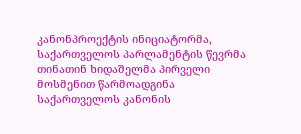კანონპროექტის ინიციატორმა, საქართველოს პარლამენტის წევრმა თინათინ ხიდაშელმა პირველი მოსმენით წარმოადგინა საქართველოს კანონის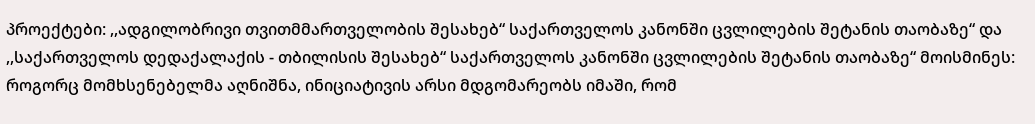პროექტები: ,,ადგილობრივი თვითმმართველობის შესახებ“ საქართველოს კანონში ცვლილების შეტანის თაობაზე“ და ,,საქართველოს დედაქალაქის - თბილისის შესახებ“ საქართველოს კანონში ცვლილების შეტანის თაობაზე“ მოისმინეს: როგორც მომხსენებელმა აღნიშნა, ინიციატივის არსი მდგომარეობს იმაში, რომ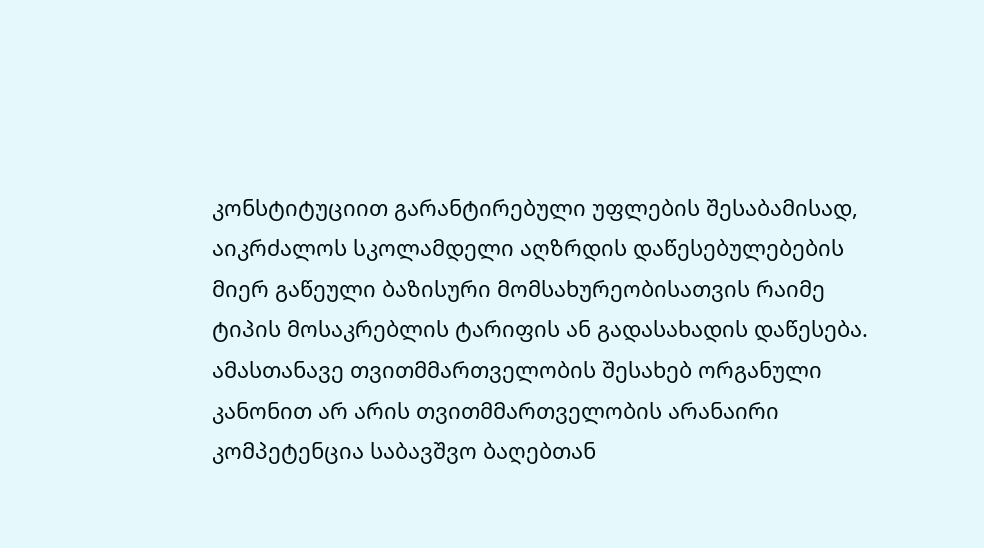კონსტიტუციით გარანტირებული უფლების შესაბამისად, აიკრძალოს სკოლამდელი აღზრდის დაწესებულებების მიერ გაწეული ბაზისური მომსახურეობისათვის რაიმე ტიპის მოსაკრებლის ტარიფის ან გადასახადის დაწესება. ამასთანავე თვითმმართველობის შესახებ ორგანული კანონით არ არის თვითმმართველობის არანაირი კომპეტენცია საბავშვო ბაღებთან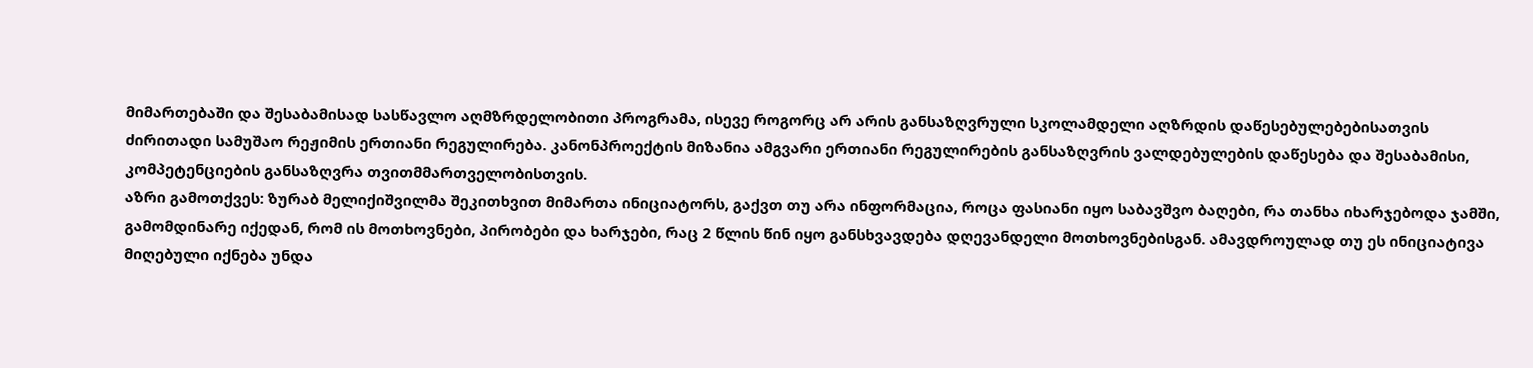მიმართებაში და შესაბამისად სასწავლო აღმზრდელობითი პროგრამა, ისევე როგორც არ არის განსაზღვრული სკოლამდელი აღზრდის დაწესებულებებისათვის ძირითადი სამუშაო რეჟიმის ერთიანი რეგულირება. კანონპროექტის მიზანია ამგვარი ერთიანი რეგულირების განსაზღვრის ვალდებულების დაწესება და შესაბამისი, კომპეტენციების განსაზღვრა თვითმმართველობისთვის.
აზრი გამოთქვეს: ზურაბ მელიქიშვილმა შეკითხვით მიმართა ინიციატორს, გაქვთ თუ არა ინფორმაცია, როცა ფასიანი იყო საბავშვო ბაღები, რა თანხა იხარჯებოდა ჯამში, გამომდინარე იქედან, რომ ის მოთხოვნები, პირობები და ხარჯები, რაც 2 წლის წინ იყო განსხვავდება დღევანდელი მოთხოვნებისგან. ამავდროულად თუ ეს ინიციატივა მიღებული იქნება უნდა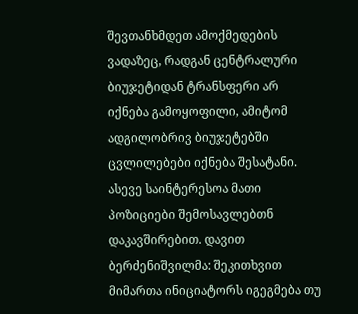შევთანხმდეთ ამოქმედების ვადაზეც, რადგან ცენტრალური ბიუჯეტიდან ტრანსფერი არ იქნება გამოყოფილი, ამიტომ ადგილობრივ ბიუჯეტებში ცვლილებები იქნება შესატანი. ასევე საინტერესოა მათი პოზიციები შემოსავლებთნ დაკავშირებით. დავით ბერძენიშვილმა: შეკითხვით მიმართა ინიციატორს იგეგმება თუ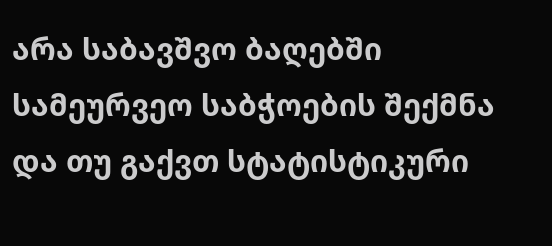არა საბავშვო ბაღებში სამეურვეო საბჭოების შექმნა და თუ გაქვთ სტატისტიკური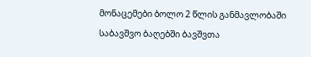მონაცემები ბოლო 2 წლის განმავლობაში საბავშვო ბაღებში ბავშვთა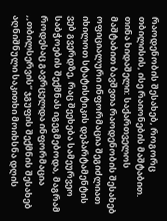რაოდენობის შესახებ, როგორც თბილისის, ისე რაიონების მაშტაბით. თინა ხიდაშელი: საქართველოს მაშტაბით ბავშვთა რაოდენობის შესახებ ოფიციალური ინფორმაცია შეგიძლიათ იხილოთ სტატისტიკის დეპარტამენტის ვებ გვერდზე, რაც შეეხება სამეურვეო საბჭოების შექმნას იგეგმებოდა, მაგრამ როდესაც გავრცელდა ინფორმაცია ,,თბილსერვის“ ჯგუფის შექმნის შესახებ აღნიშნული საკითხი მოიხსნა დღის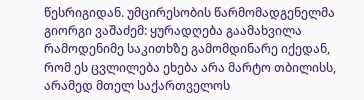წესრიგიდან. უმცირესობის წარმომადგენელმა გიორგი ვაშაძემ: ყურადღება გაამახვილა რამოდენიმე საკითხზე გამომდინარე იქედან, რომ ეს ცვლილება ეხება არა მარტო თბილისს, არამედ მთელ საქართველოს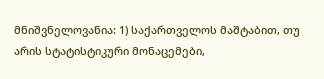მნიშვნელოვანია: 1) საქართველოს მაშტაბით, თუ არის სტატისტიკური მონაცემები,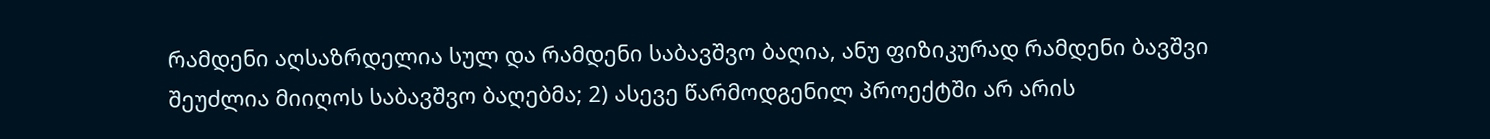რამდენი აღსაზრდელია სულ და რამდენი საბავშვო ბაღია, ანუ ფიზიკურად რამდენი ბავშვი შეუძლია მიიღოს საბავშვო ბაღებმა; 2) ასევე წარმოდგენილ პროექტში არ არის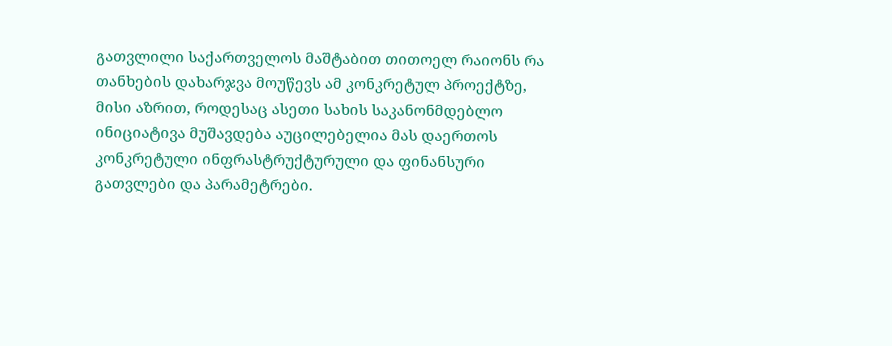გათვლილი საქართველოს მაშტაბით თითოელ რაიონს რა თანხების დახარჯვა მოუწევს ამ კონკრეტულ პროექტზე, მისი აზრით, როდესაც ასეთი სახის საკანონმდებლო ინიციატივა მუშავდება აუცილებელია მას დაერთოს კონკრეტული ინფრასტრუქტურული და ფინანსური გათვლები და პარამეტრები.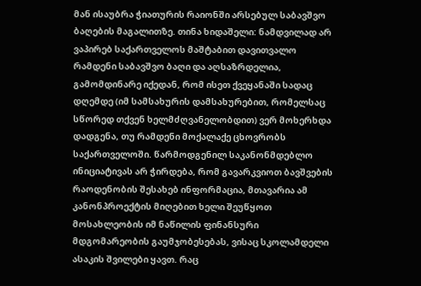მან ისაუბრა ჭიათურის რაიონში არსებულ საბავშვო ბაღების მაგალითზე. თინა ხიდაშელი: ნამდვილად არ ვაპირებ საქართველოს მაშტაბით დავითვალო რამდენი საბავშვო ბაღი და აღსაზრდელია, გამომდინარე იქედან, რომ ისეთ ქვეყანაში სადაც დღემდე (იმ სამსახურის დამსახურებით, რომელსაც სწორედ თქვენ ხელმძღვანელობდით) ვერ მოხერხდა დადგენა, თუ რამდენი მოქალაქე ცხოვრობს საქართველოში. წარმოდგენილ საკანონმდებლო ინიციატივას არ ჭირდება, რომ გავარკვიოთ ბავშვების რაოდენობის შესახებ ინფორმაცია, მთავარია ამ კანონპროექტის მიღებით ხელი შეუწყოთ მოსახლეობის იმ ნაწილის ფინანსური მდგომარეობის გაუმჯობესებას, ვისაც სკოლამდელი ასაკის შვილები ყავთ. რაც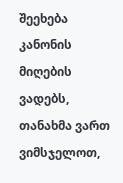შეეხება კანონის მიღების ვადებს, თანახმა ვართ ვიმსჯელოთ,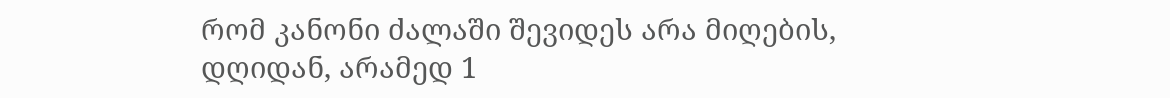რომ კანონი ძალაში შევიდეს არა მიღების, დღიდან, არამედ 1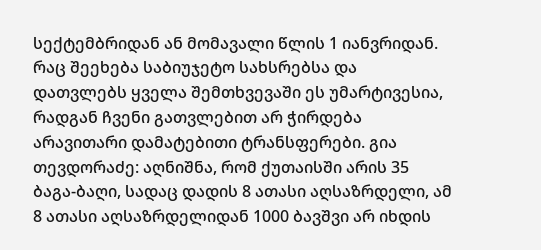სექტემბრიდან ან მომავალი წლის 1 იანვრიდან. რაც შეეხება საბიუჯეტო სახსრებსა და დათვლებს ყველა შემთხვევაში ეს უმარტივესია, რადგან ჩვენი გათვლებით არ ჭირდება არავითარი დამატებითი ტრანსფერები. გია თევდორაძე: აღნიშნა, რომ ქუთაისში არის 35 ბაგა-ბაღი, სადაც დადის 8 ათასი აღსაზრდელი, ამ 8 ათასი აღსაზრდელიდან 1000 ბავშვი არ იხდის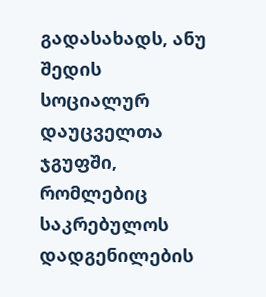გადასახადს, ანუ შედის სოციალურ დაუცველთა ჯგუფში, რომლებიც საკრებულოს დადგენილების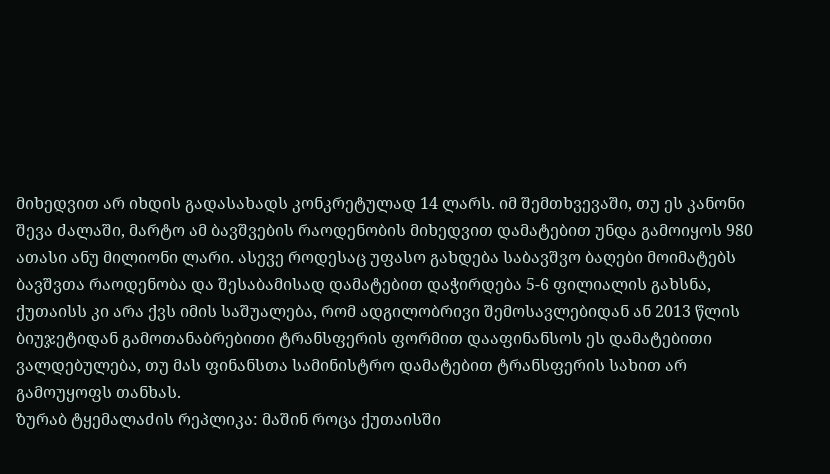მიხედვით არ იხდის გადასახადს კონკრეტულად 14 ლარს. იმ შემთხვევაში, თუ ეს კანონი შევა ძალაში, მარტო ამ ბავშვების რაოდენობის მიხედვით დამატებით უნდა გამოიყოს 980 ათასი ანუ მილიონი ლარი. ასევე როდესაც უფასო გახდება საბავშვო ბაღები მოიმატებს ბავშვთა რაოდენობა და შესაბამისად დამატებით დაჭირდება 5-6 ფილიალის გახსნა, ქუთაისს კი არა ქვს იმის საშუალება, რომ ადგილობრივი შემოსავლებიდან ან 2013 წლის ბიუჯეტიდან გამოთანაბრებითი ტრანსფერის ფორმით დააფინანსოს ეს დამატებითი ვალდებულება, თუ მას ფინანსთა სამინისტრო დამატებით ტრანსფერის სახით არ გამოუყოფს თანხას.
ზურაბ ტყემალაძის რეპლიკა: მაშინ როცა ქუთაისში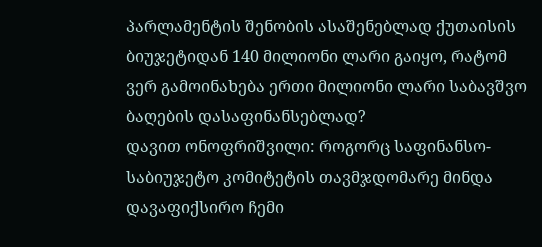პარლამენტის შენობის ასაშენებლად ქუთაისის ბიუჯეტიდან 140 მილიონი ლარი გაიყო, რატომ ვერ გამოინახება ერთი მილიონი ლარი საბავშვო ბაღების დასაფინანსებლად?
დავით ონოფრიშვილი: როგორც საფინანსო-საბიუჯეტო კომიტეტის თავმჯდომარე მინდა დავაფიქსირო ჩემი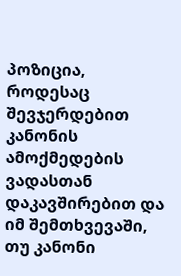პოზიცია, როდესაც შევჯერდებით კანონის ამოქმედების ვადასთან დაკავშირებით და იმ შემთხვევაში, თუ კანონი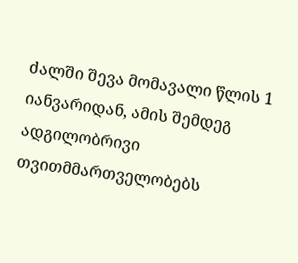ძალში შევა მომავალი წლის 1 იანვარიდან, ამის შემდეგ ადგილობრივი თვითმმართველობებს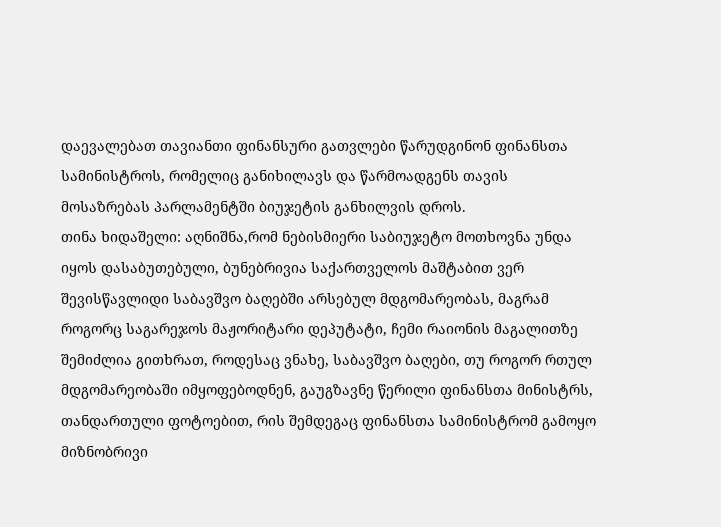დაევალებათ თავიანთი ფინანსური გათვლები წარუდგინონ ფინანსთა სამინისტროს, რომელიც განიხილავს და წარმოადგენს თავის მოსაზრებას პარლამენტში ბიუჯეტის განხილვის დროს.
თინა ხიდაშელი: აღნიშნა,რომ ნებისმიერი საბიუჯეტო მოთხოვნა უნდა იყოს დასაბუთებული, ბუნებრივია საქართველოს მაშტაბით ვერ შევისწავლიდი საბავშვო ბაღებში არსებულ მდგომარეობას, მაგრამ როგორც საგარეჯოს მაჟორიტარი დეპუტატი, ჩემი რაიონის მაგალითზე შემიძლია გითხრათ, როდესაც ვნახე, საბავშვო ბაღები, თუ როგორ რთულ მდგომარეობაში იმყოფებოდნენ, გაუგზავნე წერილი ფინანსთა მინისტრს, თანდართული ფოტოებით, რის შემდეგაც ფინანსთა სამინისტრომ გამოყო მიზნობრივი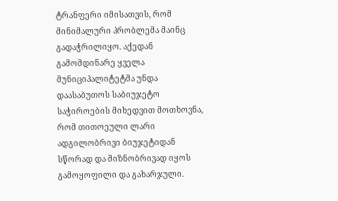ტრანფერი იმისათვის, რომ მინიმალური პრობლემა მაინც გადაჭრილიყო. აქედან გამომდინარე ყველა მუნიციპალიტეტმა უნდა დაასაბუთოს საბიუჯეტო საჭიროების მიხედვით მოთხოვნა, რომ თითოეული ლარი ადგილობრივი ბიუჯეტიდან სწორად და მიზნობრივად იყოს გამოყოფილი და გახარჯული.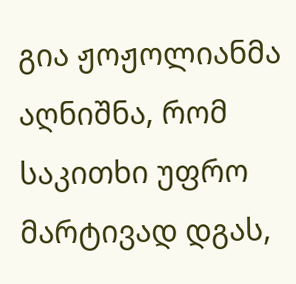გია ჟოჟოლიანმა აღნიშნა, რომ საკითხი უფრო მარტივად დგას,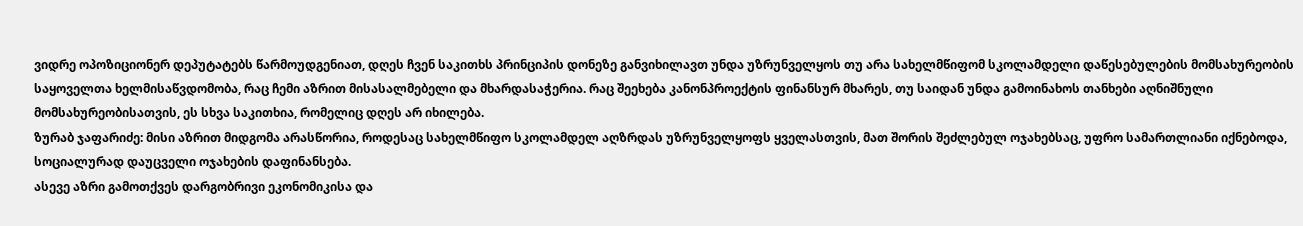ვიდრე ოპოზიციონერ დეპუტატებს წარმოუდგენიათ, დღეს ჩვენ საკითხს პრინციპის დონეზე განვიხილავთ უნდა უზრუნველყოს თუ არა სახელმწიფომ სკოლამდელი დაწესებულების მომსახურეობის საყოველთა ხელმისაწვდომობა, რაც ჩემი აზრით მისასალმებელი და მხარდასაჭერია. რაც შეეხება კანონპროექტის ფინანსურ მხარეს, თუ საიდან უნდა გამოინახოს თანხები აღნიშნული მომსახურეობისათვის, ეს სხვა საკითხია, რომელიც დღეს არ იხილება.
ზურაბ ჯაფარიძე: მისი აზრით მიდგომა არასწორია, როდესაც სახელმწიფო სკოლამდელ აღზრდას უზრუნველყოფს ყველასთვის, მათ შორის შეძლებულ ოჯახებსაც, უფრო სამართლიანი იქნებოდა, სოციალურად დაუცველი ოჯახების დაფინანსება.
ასევე აზრი გამოთქვეს დარგობრივი ეკონომიკისა და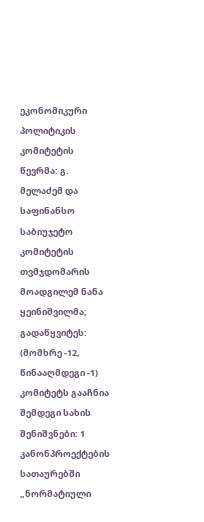ეკონომიკური პოლიტიკის კომიტეტის წევრმა: გ. მელაძემ და საფინანსო საბიუჯეტო კომიტეტის თვმჯდომარის მოადგილემ ნანა ყეინიშვილმა;
გადაწყვიტეს: (მომხრე -12, წინააღმდეგი -1) კომიტეტს გააჩნია შემდეგი სახის შენიშვნები: 1 კანონპროექტების სათაურებში „ნორმატიული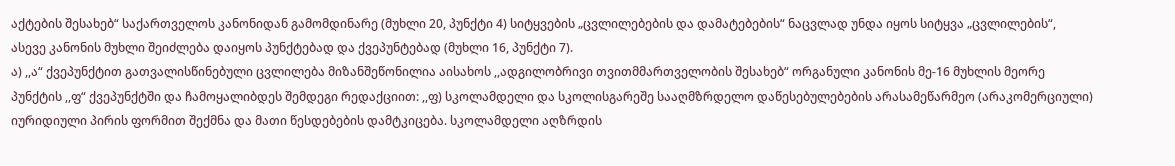აქტების შესახებ“ საქართველოს კანონიდან გამომდინარე (მუხლი 20, პუნქტი 4) სიტყვების „ცვლილებების და დამატებების“ ნაცვლად უნდა იყოს სიტყვა „ცვლილების“, ასევე კანონის მუხლი შეიძლება დაიყოს პუნქტებად და ქვეპუნტებად (მუხლი 16, პუნქტი 7).
ა) ,,ა“ ქვეპუნქტით გათვალისწინებული ცვლილება მიზანშეწონილია აისახოს ,,ადგილობრივი თვითმმართველობის შესახებ“ ორგანული კანონის მე-16 მუხლის მეორე პუნქტის ,,ფ“ ქვეპუნქტში და ჩამოყალიბდეს შემდეგი რედაქციით: ,,ფ) სკოლამდელი და სკოლისგარეშე სააღმზრდელო დაწესებულებების არასამეწარმეო (არაკომერციული) იურიდიული პირის ფორმით შექმნა და მათი წესდებების დამტკიცება. სკოლამდელი აღზრდის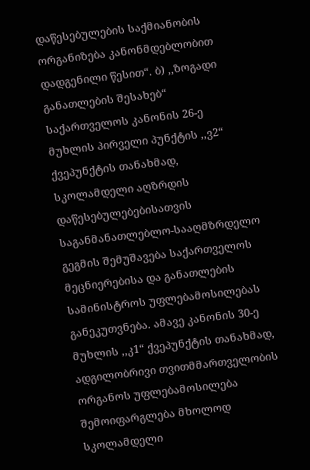დაწესებულების საქმიანობის ორგანიზება კანონმდებლობით დადგენილი წესით“. ბ) ,,ზოგადი განათლების შესახებ“ საქართველოს კანონის 26-ე მუხლის პირველი პუნქტის ,,ვ2“ ქვეპუნქტის თანახმად, სკოლამდელი აღზრდის დაწესებულებებისათვის საგანმანათლებლო-სააღმზრდელო გეგმის შემუშავება საქართველოს მეცნიერებისა და განათლების სამინისტროს უფლებამოსილებას განეკუთვნება. ამავე კანონის 30-ე მუხლის ,,კ1“ ქვეპუნქტის თანახმად, ადგილობრივი თვითმმართველობის ორგანოს უფლებამოსილება შემოიფარგლება მხოლოდ სკოლამდელი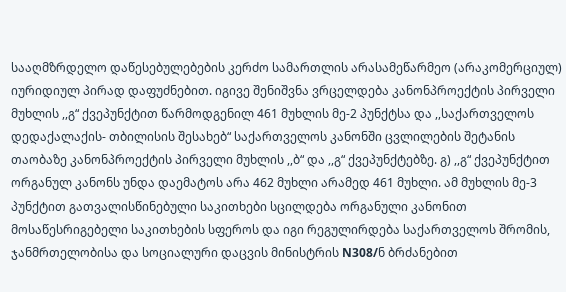სააღმზრდელო დაწესებულებების კერძო სამართლის არასამეწარმეო (არაკომერციულ) იურიდიულ პირად დაფუძნებით. იგივე შენიშვნა ვრცელდება კანონპროექტის პირველი მუხლის ,,გ“ ქვეპუნქტით წარმოდგენილ 461 მუხლის მე-2 პუნქტსა და ,,საქართველოს დედაქალაქის- თბილისის შესახებ“ საქართველოს კანონში ცვლილების შეტანის თაობაზე კანონპროექტის პირველი მუხლის ,,ბ“ და ,,გ“ ქვეპუნქტებზე. გ) ,,გ“ ქვეპუნქტით ორგანულ კანონს უნდა დაემატოს არა 462 მუხლი არამედ 461 მუხლი. ამ მუხლის მე-3 პუნქტით გათვალისწინებული საკითხები სცილდება ორგანული კანონით მოსაწესრიგებელი საკითხების სფეროს და იგი რეგულირდება საქართველოს შრომის, ჯანმრთელობისა და სოციალური დაცვის მინისტრის N308/ნ ბრძანებით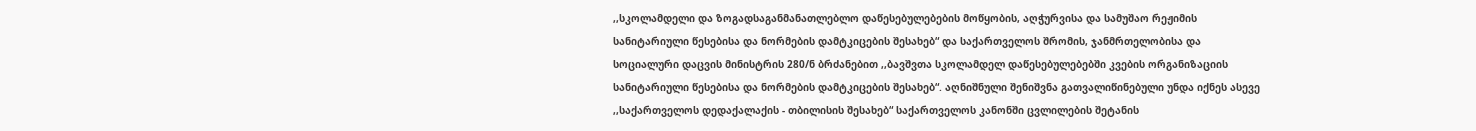,,სკოლამდელი და ზოგადსაგანმანათლებლო დაწესებულებების მოწყობის, აღჭურვისა და სამუშაო რეჟიმის სანიტარიული წესებისა და ნორმების დამტკიცების შესახებ“ და საქართველოს შრომის, ჯანმრთელობისა და სოციალური დაცვის მინისტრის 280/ნ ბრძანებით ,,ბავშვთა სკოლამდელ დაწესებულებებში კვების ორგანიზაციის სანიტარიული წესებისა და ნორმების დამტკიცების შესახებ“. აღნიშნული შენიშვნა გათვალიწინებული უნდა იქნეს ასევე ,,საქართველოს დედაქალაქის - თბილისის შესახებ“ საქართველოს კანონში ცვლილების შეტანის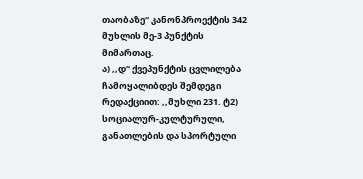თაობაზე“ კანონპროექტის 342 მუხლის მე-3 პუნქტის მიმართაც.
ა) ,,დ“ ქვეპუნქტის ცვლილება ჩამოყალიბდეს შემდეგი რედაქციით: ,,მუხლი 231. ტ2) სოციალურ-კულტურული, განათლების და სპორტული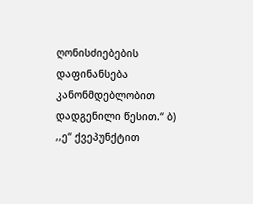ღონისძიებების დაფინანსება კანონმდებლობით დადგენილი წესით.“ ბ) ,,ე“ ქვეპუნქტით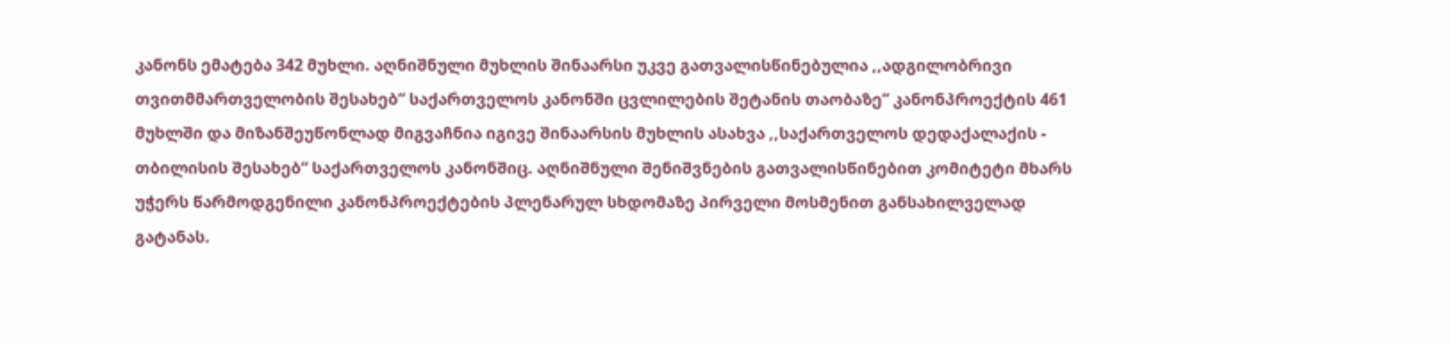კანონს ემატება 342 მუხლი. აღნიშნული მუხლის შინაარსი უკვე გათვალისწინებულია ,,ადგილობრივი თვითმმართველობის შესახებ“ საქართველოს კანონში ცვლილების შეტანის თაობაზე“ კანონპროექტის 461 მუხლში და მიზანშეუწონლად მიგვაჩნია იგივე შინაარსის მუხლის ასახვა ,,საქართველოს დედაქალაქის - თბილისის შესახებ“ საქართველოს კანონშიც. აღნიშნული შენიშვნების გათვალისწინებით კომიტეტი მხარს უჭერს წარმოდგენილი კანონპროექტების პლენარულ სხდომაზე პირველი მოსმენით განსახილველად გატანას.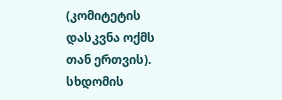(კომიტეტის დასკვნა ოქმს თან ერთვის).
სხდომის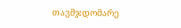თავმჯდომარე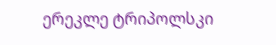ერეკლე ტრიპოლსკი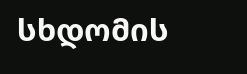სხდომის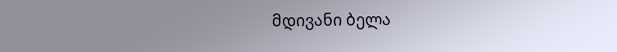მდივანი ბელა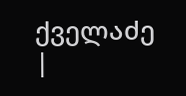ქველაძე |